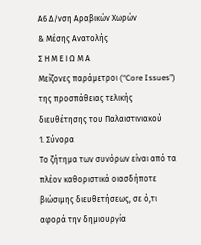Α6 Δ/νση Αραβικών Χωρών
& Μέσης Ανατολής
Σ Η Μ Ε Ι Ω Μ Α
Μείζονες παράμετροι (“Core Issues”) της προσπάθειας τελικής διευθέτησης του Παλαιστινιακού
1. Σύνορα
Το ζήτημα των συνόρων είναι από τα πλέον καθοριστικά οιασδήποτε βιώσιμης διευθετήσεως, σε ό,τι αφορά την δημιουργία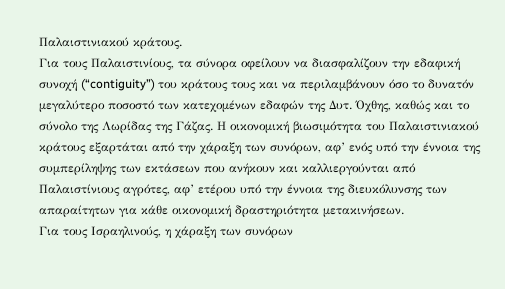Παλαιστινιακού κράτους.
Για τους Παλαιστινίους, τα σύνορα οφείλουν να διασφαλίζουν την εδαφική συνοχή (“contiguity”) του κράτους τους και να περιλαμβάνουν όσο το δυνατόν μεγαλύτερο ποσοστό των κατεχομένων εδαφών της Δυτ. Όχθης, καθώς και το σύνολο της Λωρίδας της Γάζας. Η οικονομική βιωσιμότητα του Παλαιστινιακού κράτους εξαρτάται από την χάραξη των συνόρων, αφ’ ενός υπό την έννοια της συμπερίληψης των εκτάσεων που ανήκουν και καλλιεργούνται από Παλαιστίνιους αγρότες, αφ’ ετέρου υπό την έννοια της διευκόλυνσης των απαραίτητων για κάθε οικονομική δραστηριότητα μετακινήσεων.
Για τους Ισραηλινούς, η χάραξη των συνόρων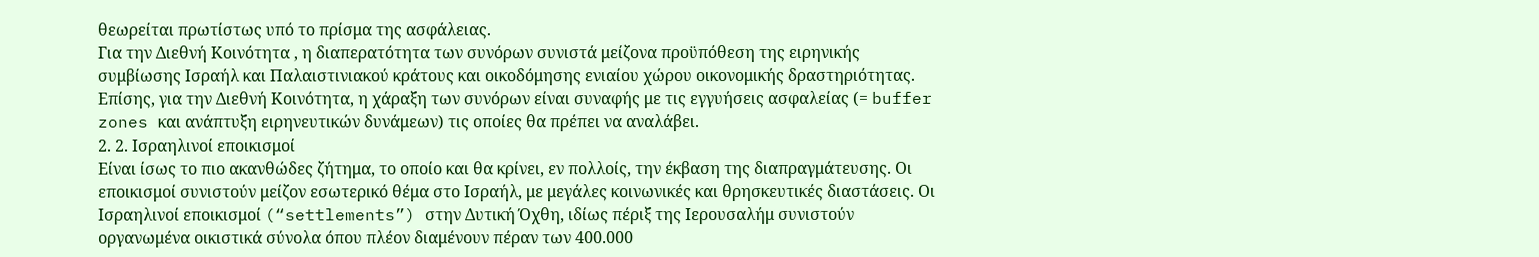θεωρείται πρωτίστως υπό το πρίσμα της ασφάλειας.
Για την Διεθνή Κοινότητα , η διαπερατότητα των συνόρων συνιστά μείζονα προϋπόθεση της ειρηνικής συμβίωσης Ισραήλ και Παλαιστινιακού κράτους και οικοδόμησης ενιαίου χώρου οικονομικής δραστηριότητας. Επίσης, για την Διεθνή Κοινότητα, η χάραξη των συνόρων είναι συναφής με τις εγγυήσεις ασφαλείας (= buffer zones και ανάπτυξη ειρηνευτικών δυνάμεων) τις οποίες θα πρέπει να αναλάβει.
2. 2. Ισραηλινοί εποικισμοί
Είναι ίσως το πιο ακανθώδες ζήτημα, το οποίο και θα κρίνει, εν πολλοίς, την έκβαση της διαπραγμάτευσης. Οι εποικισμοί συνιστούν μείζον εσωτερικό θέμα στο Ισραήλ, με μεγάλες κοινωνικές και θρησκευτικές διαστάσεις. Οι Ισραηλινοί εποικισμοί (“settlements”) στην Δυτική Όχθη, ιδίως πέριξ της Ιερουσαλήμ συνιστούν οργανωμένα οικιστικά σύνολα όπου πλέον διαμένουν πέραν των 400.000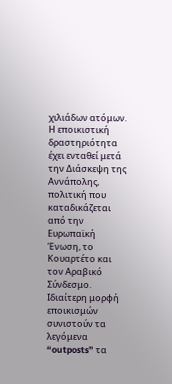χιλιάδων ατόμων. Η εποικιστική δραστηριότητα έχει ενταθεί μετά την Διάσκεψη της Αννάπολης, πολιτική που καταδικάζεται από την Ευρωπαϊκή Ένωση, το Κουαρτέτο και τον Αραβικό Σύνδεσμο.
Ιδιαίτερη μορφή εποικισμών συνιστούν τα λεγόμενα “outposts” τα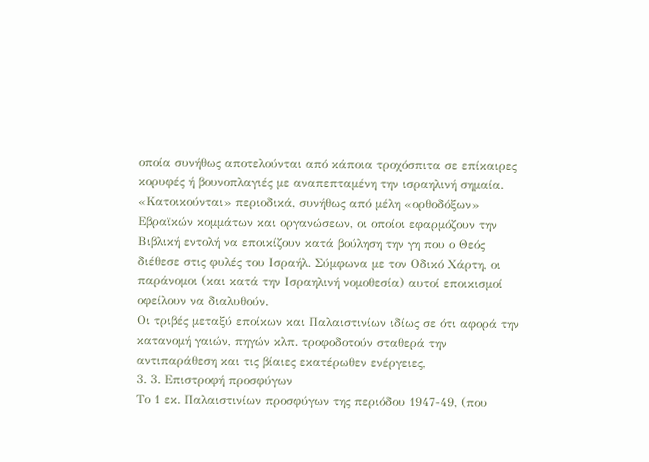οποία συνήθως αποτελούνται από κάποια τροχόσπιτα σε επίκαιρες κορυφές ή βουνοπλαγιές με αναπεπταμένη την ισραηλινή σημαία. «Κατοικούνται» περιοδικά, συνήθως από μέλη «ορθοδόξων» Εβραϊκών κομμάτων και οργανώσεων, οι οποίοι εφαρμόζουν την Βιβλική εντολή να εποικίζουν κατά βούληση την γη που ο Θεός διέθεσε στις φυλές του Ισραήλ. Σύμφωνα με τον Οδικό Χάρτη, οι παράνομοι (και κατά την Ισραηλινή νομοθεσία) αυτοί εποικισμοί οφείλουν να διαλυθούν.
Οι τριβές μεταξύ εποίκων και Παλαιστινίων ιδίως σε ότι αφορά την κατανομή γαιών, πηγών κλπ. τροφοδοτούν σταθερά την αντιπαράθεση και τις βίαιες εκατέρωθεν ενέργειες,
3. 3. Επιστροφή προσφύγων
Το 1 εκ. Παλαιστινίων προσφύγων της περιόδου 1947-49, (που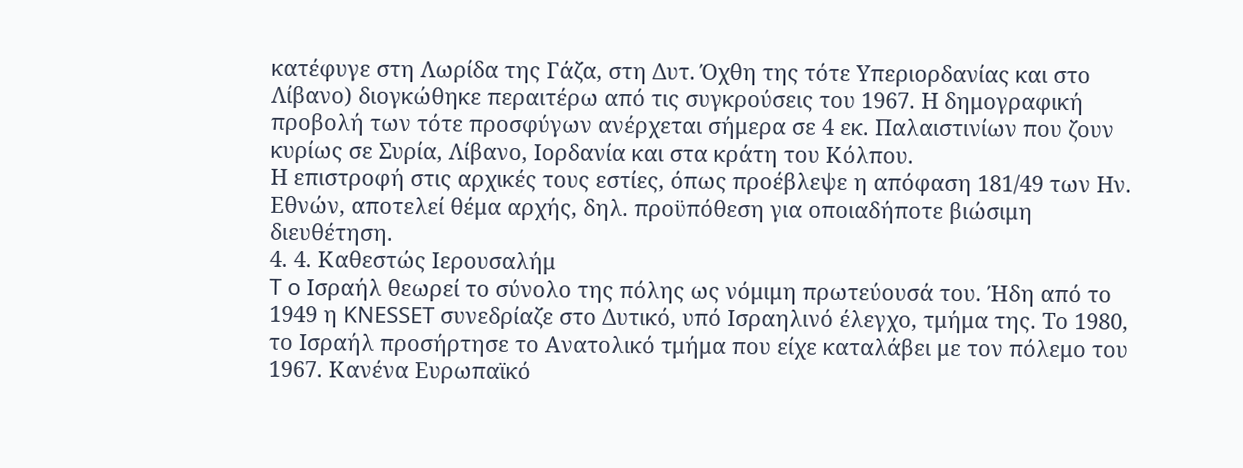κατέφυγε στη Λωρίδα της Γάζα, στη Δυτ. Όχθη της τότε Υπεριορδανίας και στο Λίβανο) διογκώθηκε περαιτέρω από τις συγκρούσεις του 1967. Η δημογραφική προβολή των τότε προσφύγων ανέρχεται σήμερα σε 4 εκ. Παλαιστινίων που ζουν κυρίως σε Συρία, Λίβανο, Ιορδανία και στα κράτη του Κόλπου.
Η επιστροφή στις αρχικές τους εστίες, όπως προέβλεψε η απόφαση 181/49 των Ην. Εθνών, αποτελεί θέμα αρχής, δηλ. προϋπόθεση για οποιαδήποτε βιώσιμη διευθέτηση.
4. 4. Καθεστώς Ιερουσαλήμ
T o Ισραήλ θεωρεί το σύνολο της πόλης ως νόμιμη πρωτεύουσά του. Ήδη από το 1949 η KNESSET συνεδρίαζε στο Δυτικό, υπό Ισραηλινό έλεγχο, τμήμα της. Το 1980, το Ισραήλ προσήρτησε το Ανατολικό τμήμα που είχε καταλάβει με τον πόλεμο του 1967. Κανένα Ευρωπαϊκό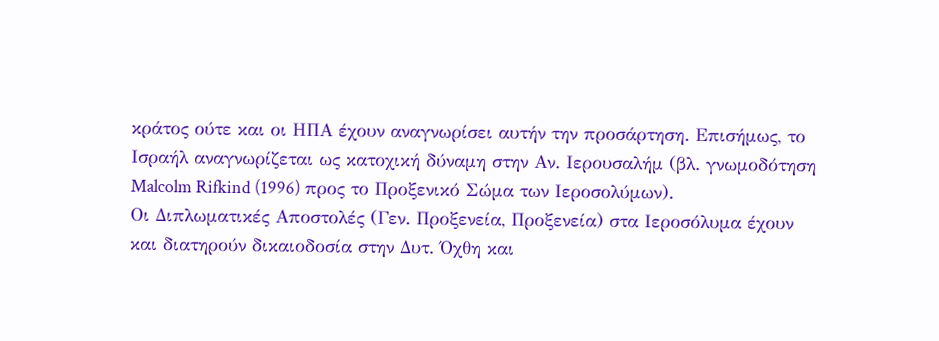κράτος ούτε και οι ΗΠΑ έχουν αναγνωρίσει αυτήν την προσάρτηση. Επισήμως, το Ισραήλ αναγνωρίζεται ως κατοχική δύναμη στην Αν. Ιερουσαλήμ (βλ. γνωμοδότηση Malcolm Rifkind (1996) προς το Προξενικό Σώμα των Ιεροσολύμων).
Οι Διπλωματικές Αποστολές (Γεν. Προξενεία, Προξενεία) στα Ιεροσόλυμα έχουν και διατηρούν δικαιοδοσία στην Δυτ. Όχθη και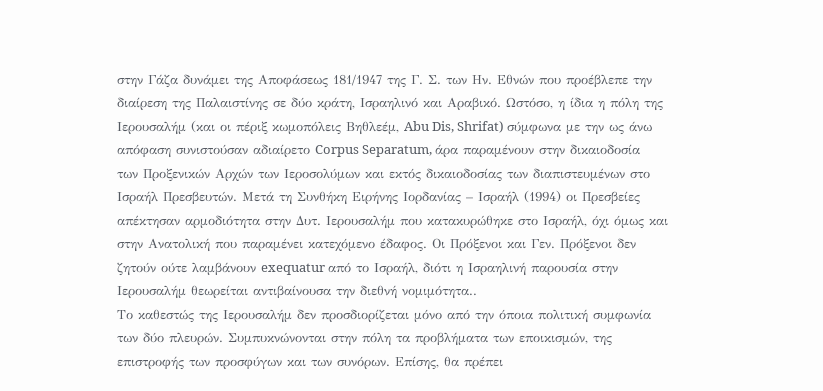στην Γάζα δυνάμει της Αποφάσεως 181/1947 της Γ. Σ. των Ην. Εθνών που προέβλεπε την διαίρεση της Παλαιστίνης σε δύο κράτη, Ισραηλινό και Αραβικό. Ωστόσο, η ίδια η πόλη της Ιερουσαλήμ (και οι πέριξ κωμοπόλεις Βηθλεέμ, Abu Dis, Shrifat) σύμφωνα με την ως άνω απόφαση συνιστούσαν αδιαίρετο Corpus Separatum, άρα παραμένουν στην δικαιοδοσία των Προξενικών Αρχών των Ιεροσολύμων και εκτός δικαιοδοσίας των διαπιστευμένων στο Ισραήλ Πρεσβευτών. Μετά τη Συνθήκη Ειρήνης Ιορδανίας – Ισραήλ (1994) οι Πρεσβείες απέκτησαν αρμοδιότητα στην Δυτ. Ιερουσαλήμ που κατακυρώθηκε στο Ισραήλ, όχι όμως και στην Ανατολική που παραμένει κατεχόμενο έδαφος. Οι Πρόξενοι και Γεν. Πρόξενοι δεν ζητούν ούτε λαμβάνουν exequatur από το Ισραήλ, διότι η Ισραηλινή παρουσία στην Ιερουσαλήμ θεωρείται αντιβαίνουσα την διεθνή νομιμότητα..
Το καθεστώς της Ιερουσαλήμ δεν προσδιορίζεται μόνο από την όποια πολιτική συμφωνία των δύο πλευρών. Συμπυκνώνονται στην πόλη τα προβλήματα των εποικισμών, της επιστροφής των προσφύγων και των συνόρων. Επίσης, θα πρέπει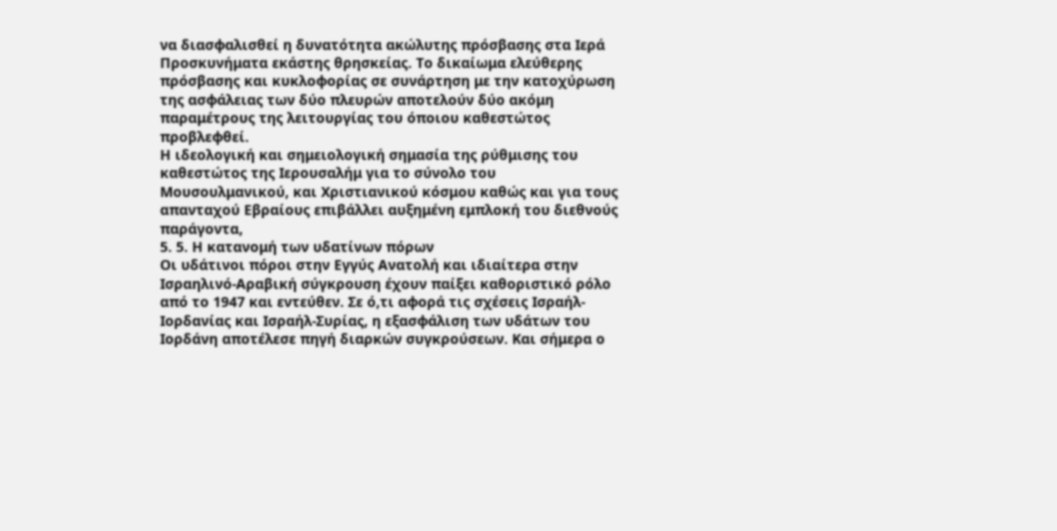να διασφαλισθεί η δυνατότητα ακώλυτης πρόσβασης στα Ιερά Προσκυνήματα εκάστης θρησκείας. Το δικαίωμα ελεύθερης πρόσβασης και κυκλοφορίας σε συνάρτηση με την κατοχύρωση της ασφάλειας των δύο πλευρών αποτελούν δύο ακόμη παραμέτρους της λειτουργίας του όποιου καθεστώτος προβλεφθεί.
Η ιδεολογική και σημειολογική σημασία της ρύθμισης του καθεστώτος της Ιερουσαλήμ για το σύνολο του Μουσουλμανικού, και Χριστιανικού κόσμου καθώς και για τους απανταχού Εβραίους επιβάλλει αυξημένη εμπλοκή του διεθνούς παράγοντα,
5. 5. Η κατανομή των υδατίνων πόρων
Οι υδάτινοι πόροι στην Εγγύς Ανατολή και ιδιαίτερα στην Ισραηλινό-Αραβική σύγκρουση έχουν παίξει καθοριστικό ρόλο από το 1947 και εντεύθεν. Σε ό,τι αφορά τις σχέσεις Ισραήλ-Ιορδανίας και Ισραήλ-Συρίας, η εξασφάλιση των υδάτων του Ιορδάνη αποτέλεσε πηγή διαρκών συγκρούσεων. Και σήμερα ο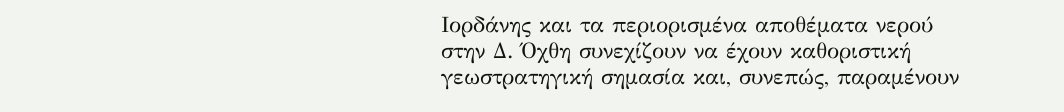Ιορδάνης και τα περιορισμένα αποθέματα νερού στην Δ. Όχθη συνεχίζουν να έχουν καθοριστική γεωστρατηγική σημασία και, συνεπώς, παραμένουν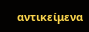αντικείμενα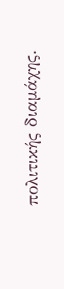πολιτικής διαμάχης.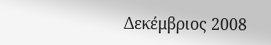Δεκέμβριος 2008